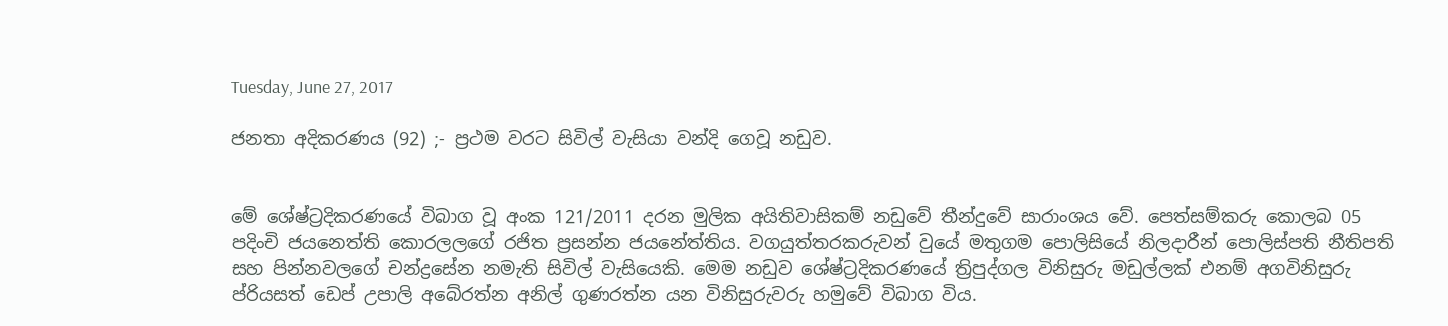Tuesday, June 27, 2017

ජනතා අදිකරණය (92) ;- ප්‍රථම වරට සිවිල් වැසියා වන්දි ගෙවූ නඩුව.


මේ ශේෂ්ට්‍රදිකරණයේ විබාග වූ අංක 121/2011 දරන මුලික අයිතිවාසිකම් නඩුවේ තීන්දුවේ සාරාංශය වේ. පෙත්සම්කරු කොලබ 05 පදිංචි ජයනෙත්ති කොරලලගේ රජිත ප්‍රසන්න ජයනේත්තිය. වගයුත්තරකරුවන් වුයේ මතුගම පොලිසියේ නිලදාරීන් පොලිස්පති නීතිපති සහ පින්නවලගේ චන්ද්‍රසේන නමැති සිවිල් වැසියෙකි. මෙම නඩුව ශේෂ්ට්‍රදිකරණයේ ත්‍රිපුද්ගල විනිසුරු මඩුල්ලක් එනම් අගවිනිසුරු ප්රියසත් ඩෙප් උපාලි අබේරත්න අනිල් ගුණරත්න යන විනිසුරුවරු හමුවේ විබාග විය.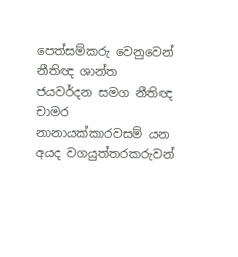පෙත්සම්කරු වෙනුවෙන් නීතිඥ ශාන්ත ජයවර්දන සමග නීතිඥ චාමර නානායක්කාරවසම් යන අයද වගයුත්තරකරුවන්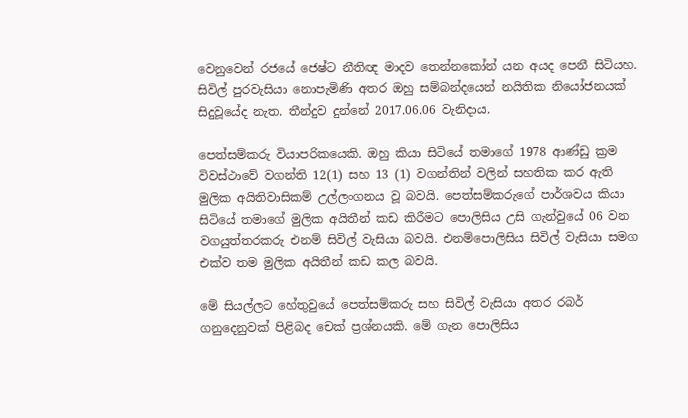වෙනුවෙන් රජයේ ජෙෂ්ට නීතිඥ මාදව තෙන්නකෝන් යන අයද පෙනී සිටියහ.  සිවිල් පුරවැසියා නොපැමිණි අතර ඔහු සම්බන්දයෙන් නයිතික නියෝජනයක් සිදුවූයේද නැත. තීන්දුව දුන්නේ 2017.06.06 වැනිදාය.

පෙත්සම්කරු වියාපරිකයෙකි. ඔහු කියා සිටියේ තමාගේ 1978 ආණ්ඩු ක්‍රම විවස්ථාවේ වගන්ති 12(1) සහ 13 (1) වගන්තින් වලින් සහතික කර ඇති මුලික අයිතිවාසිකම් උල්ලංගනය වූ බවයි. පෙත්සම්කරුගේ පාර්ශවය කියා සිටියේ තමාගේ මුලික අයිතීන් කඩ කිරීමට පොලිසිය උසි ගැන්වුයේ 06 වන වගයුත්තරකරු එනම් සිවිල් වැසියා බවයි. එනම්පොලිසිය සිවිල් වැසියා සමග එක්ව තම මුලික අයිතීන් කඩ කල බවයි.

මේ සියල්ලට හේතුවුයේ පෙත්සම්කරු සහ සිවිල් වැසියා අතර රබර් ගනුදෙනුවක් පිළිබද චෙක් ප්‍රශ්නයකි. මේ ගැන පොලිසිය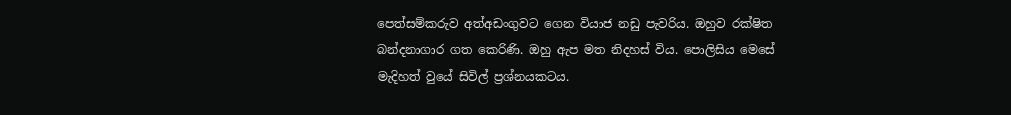පෙත්සම්කරුව අත්අඩංගුවට ගෙන වියාජ නඩු පැවරිය. ඔහුව රක්ෂිත බන්දනාගාර ගත කෙරිණි. ඔහු ඇප මත නිදහස් විය. පොලිසිය මෙසේ මැදිහත් වුයේ සිවිල් ප්‍රශ්නයකටය.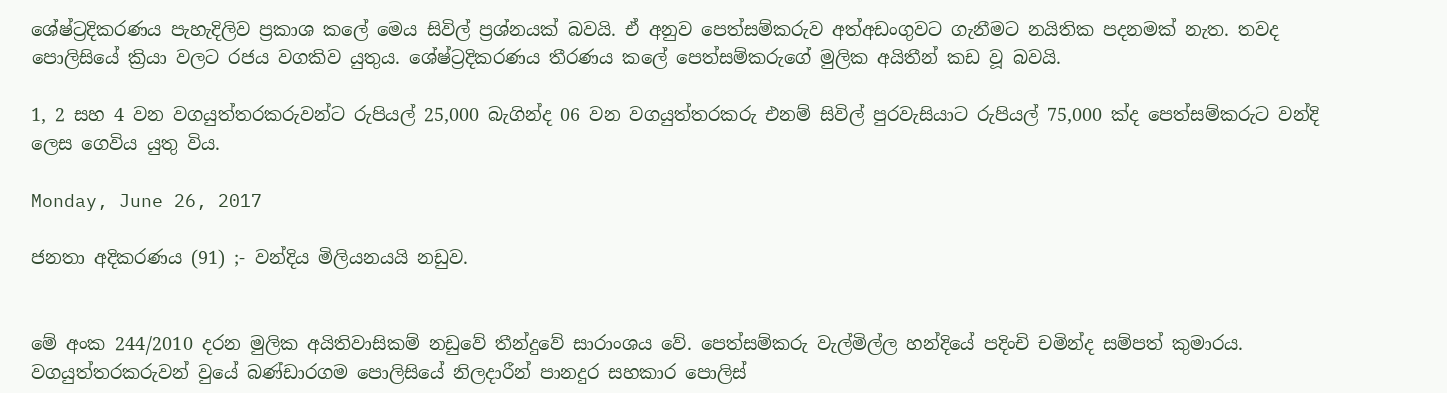ශේෂ්ට්‍රදිකරණය පැහැදිලිව ප්‍රකාශ කලේ මෙය සිවිල් ප්‍රශ්නයක් බවයි. ඒ අනුව පෙත්සම්කරුව අත්අඩංගුවට ගැනීමට නයිතික පදනමක් නැත. තවද පොලිසියේ ක්‍රියා වලට රජය වගකිව යුතුය. ශේෂ්ට්‍රදිකරණය තීරණය කලේ පෙත්සම්කරුගේ මුලික අයිතීන් කඩ වූ බවයි.

1, 2 සහ 4 වන වගයුත්තරකරුවන්ට රුපියල් 25,000 බැගින්ද 06 වන වගයුත්තරකරු එනම් සිවිල් පුරවැසියාට රුපියල් 75,000 ක්ද පෙත්සම්කරුට වන්දි ලෙස ගෙවිය යුතු විය.

Monday, June 26, 2017

ජනතා අදිකරණය (91) ;- වන්දිය මිලියනයයි නඩුව.


මේ අංක 244/2010 දරන මුලික අයිතිවාසිකම් නඩුවේ තීන්දුවේ සාරාංශය වේ. පෙත්සම්කරු වැල්මිල්ල හන්දියේ පදිංචි චමින්ද සම්පත් කුමාරය. වගයුත්තරකරුවන් වුයේ බණ්ඩාරගම පොලිසියේ නිලදාරීන් පානදුර සහකාර පොලිස්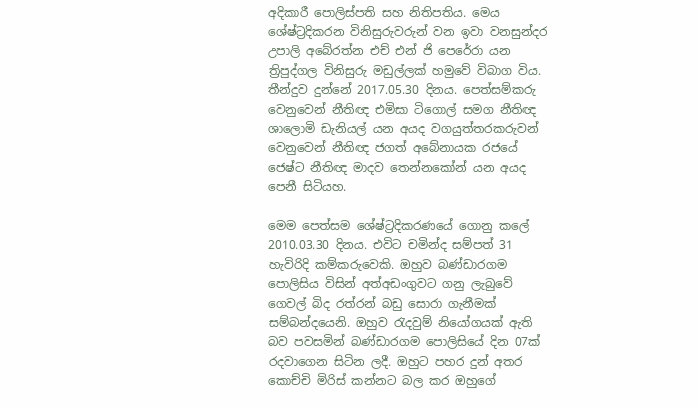අදිකාරී පොලිස්පති සහ නිතිපතිය. මෙය ශේෂ්ට්‍රදිකරන විනිසුරුවරුන් වන ඉවා වනසුන්දර උපාලි අබේරත්න එච් එන් ජි පෙරේරා යන ත්‍රිපුද්ගල විනිසුරු මඩුල්ලක් හමුවේ විබාග විය. තීන්දුව දුන්නේ 2017.05.30 දිනය. පෙත්සම්කරු වෙනුවෙන් නීතිඥ එමිසා ටිගොල් සමග නීතිඥ ශාලොමි ඩැනියල් යන අයද වගයුත්තරකරුවන් වෙනුවෙන් නීතිඥ ජගත් අබේනායක රජයේ ජෙෂ්ට නීතිඥ මාදව තෙන්නකෝන් යන අයද පෙනී සිටියහ.

මෙම පෙත්සම ශේෂ්ට්‍රදිකරණයේ ගොනු කලේ 2010.03.30 දිනය. එවිට චමින්ද සම්පත් 31 හැවිරිදි කම්කරුවෙකි. ඔහුව බණ්ඩාරගම පොලිසිය විසින් අත්අඩංගුවට ගනු ලැබුවේ ගෙවල් බිද රත්රන් බඩු සොරා ගැනීමක් සම්බන්දයෙනි. ඔහුව රැදවුම් නියෝගයක් ඇති බව පවසමින් බණ්ඩාරගම පොලිසියේ දින 07ක් රදවාගෙන සිටින ලදී. ඔහුට පහර දුන් අතර කොච්චි මිරිස් කන්නට බල කර ඔහුගේ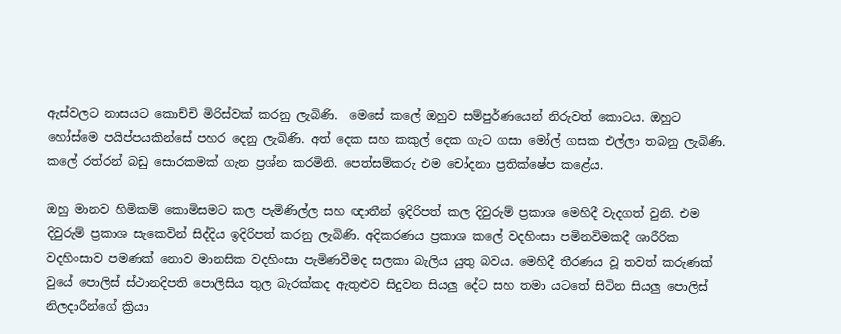ඇස්වලට නාසයට කොච්චි මිරිස්වක් කරනු ලැබිණි.  මෙසේ කලේ ඔහුව සම්පුර්ණයෙන් නිරුවත් කොටය. ඔහුට හෝස්මෙ පයිප්පයකින්සේ පහර දෙනු ලැබිණි. අත් දෙක සහ කකුල් දෙක ගැට ගසා මෝල් ගසක එල්ලා තබනු ලැබිණි. කලේ රත්රන් බඩු සොරකමක් ගැන ප්‍රශ්න කරමිනි. පෙත්සම්කරු එම චෝදනා ප්‍රතික්ෂේප කළේය.

ඔහු මානව හිමිකම් කොමිසමට කල පැමිණිල්ල සහ ඥාතීන් ඉදිරිපත් කල දිවුරුම් ප්‍රකාශ මෙහිදී වැදගත් වුනි. එම දිවුරුම් ප්‍රකාශ සැකෙවින් සිද්දිය ඉදිරිපත් කරනු ලැබිණි. අදිකරණය ප්‍රකාශ කලේ වදහිංසා පමිනවිමකදී ශාරීරික වදහිංසාව පමණක් නොව මානසික වදහිංසා පැමිණවීමද සලකා බැලිය යුතු බවය. මෙහිදී තීරණය වූ තවත් කරුණක් වුයේ පොලිස් ස්ථානදිපති පොලිසිය තුල බැරක්කද ඇතුළුව සිදුවන සියලු දේට සහ තමා යටතේ සිටින සියලු පොලිස් නිලදාරීන්ගේ ක්‍රියා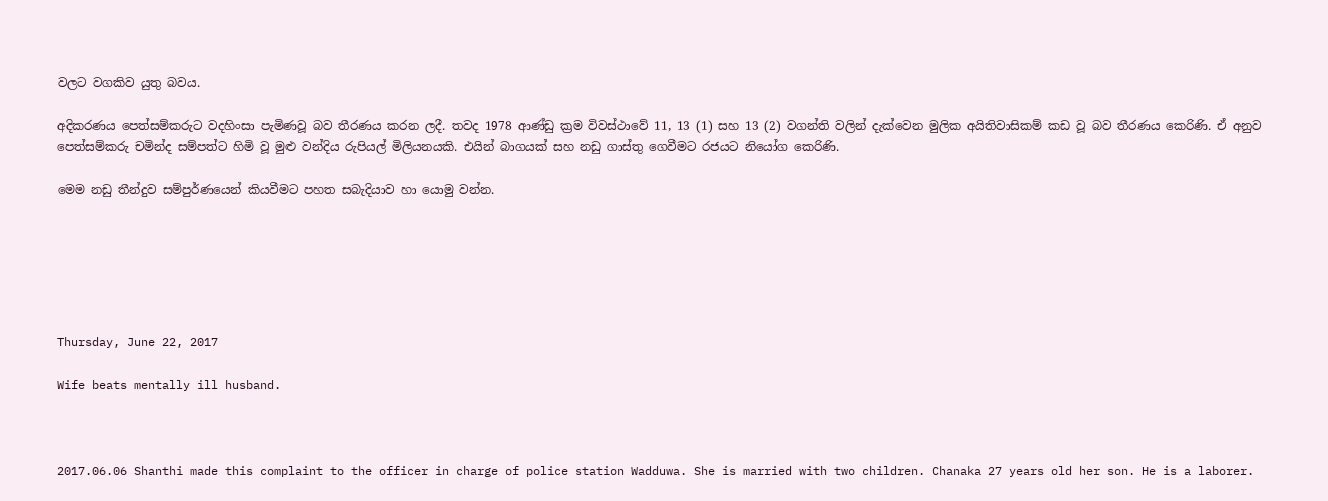වලට වගකිව යුතු බවය.

අදිකරණය පෙත්සම්කරුට වදහිංසා පැමිණවූ බව තීරණය කරන ලදී. තවද 1978 ආණ්ඩු ක්‍රම විවස්ථාවේ 11, 13 (1) සහ 13 (2) වගන්ති වලින් දැක්වෙන මුලික අයිතිවාසිකම් කඩ වූ බව තීරණය කෙරිණි. ඒ අනුව පෙත්සම්කරු චමින්ද සම්පත්ට හිමි වූ මුළු වන්දිය රුපියල් මිලියනයකි. එයින් බාගයක් සහ නඩු ගාස්තු ගෙවීමට රජයට නියෝග කෙරිණි.

මෙම නඩු තීන්දුව සම්පුර්ණයෙන් කියවීමට පහත සබැදියාව හා යොමු වන්න.






Thursday, June 22, 2017

Wife beats mentally ill husband.



2017.06.06 Shanthi made this complaint to the officer in charge of police station Wadduwa. She is married with two children. Chanaka 27 years old her son. He is a laborer.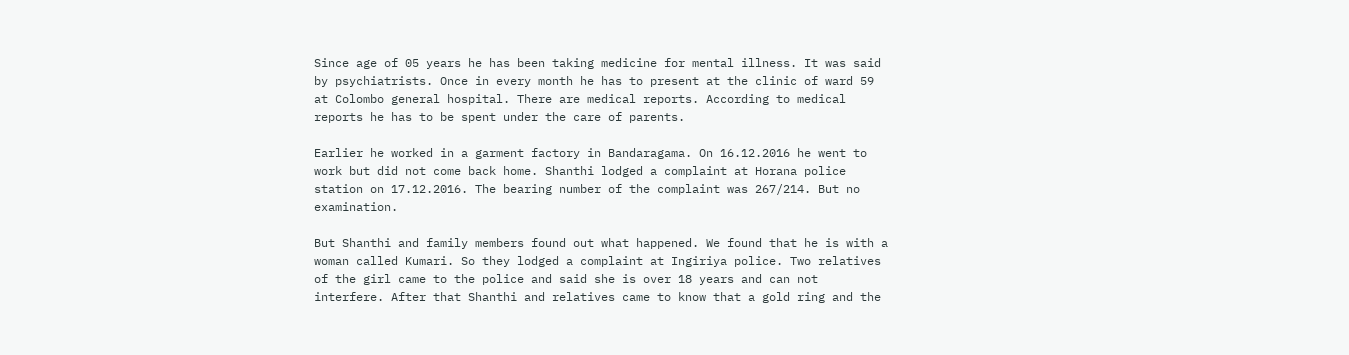Since age of 05 years he has been taking medicine for mental illness. It was said by psychiatrists. Once in every month he has to present at the clinic of ward 59 at Colombo general hospital. There are medical reports. According to medical reports he has to be spent under the care of parents.

Earlier he worked in a garment factory in Bandaragama. On 16.12.2016 he went to work but did not come back home. Shanthi lodged a complaint at Horana police station on 17.12.2016. The bearing number of the complaint was 267/214. But no examination.

But Shanthi and family members found out what happened. We found that he is with a woman called Kumari. So they lodged a complaint at Ingiriya police. Two relatives of the girl came to the police and said she is over 18 years and can not interfere. After that Shanthi and relatives came to know that a gold ring and the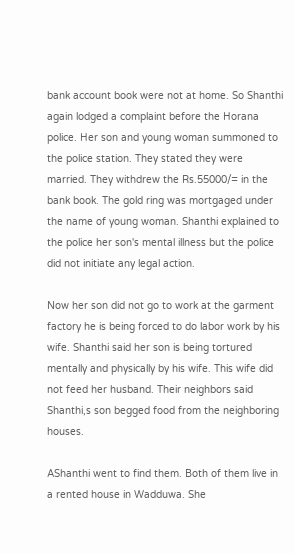bank account book were not at home. So Shanthi again lodged a complaint before the Horana police. Her son and young woman summoned to the police station. They stated they were married. They withdrew the Rs.55000/= in the bank book. The gold ring was mortgaged under the name of young woman. Shanthi explained to the police her son's mental illness but the police did not initiate any legal action.

Now her son did not go to work at the garment factory he is being forced to do labor work by his wife. Shanthi said her son is being tortured mentally and physically by his wife. This wife did not feed her husband. Their neighbors said Shanthi,s son begged food from the neighboring houses.

AShanthi went to find them. Both of them live in a rented house in Wadduwa. She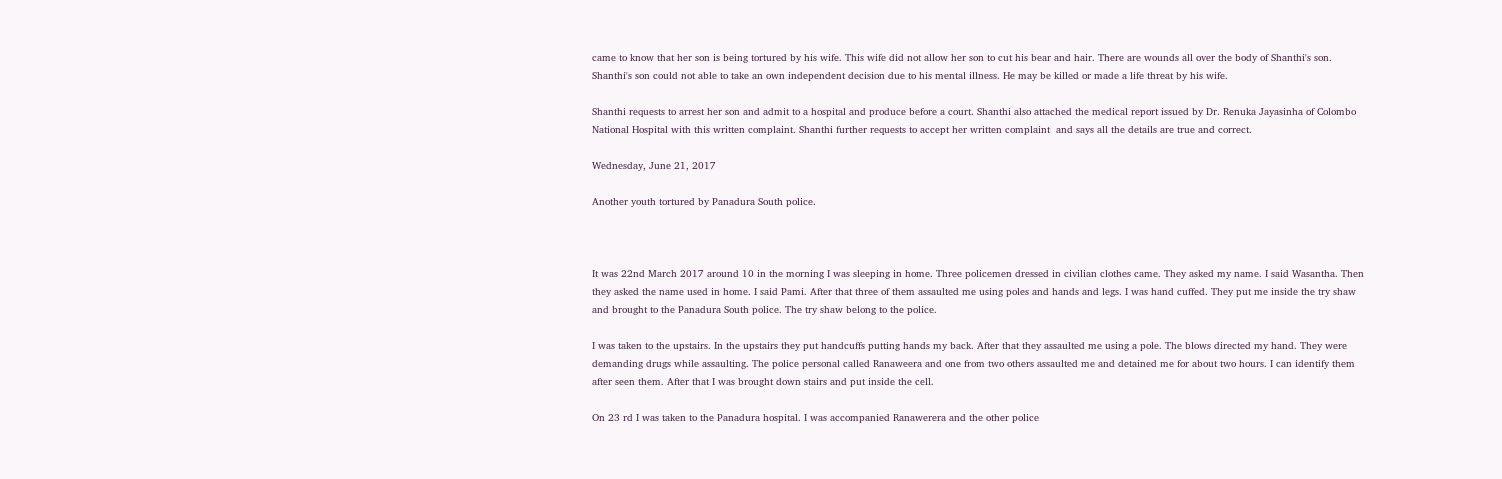came to know that her son is being tortured by his wife. This wife did not allow her son to cut his bear and hair. There are wounds all over the body of Shanthi's son. Shanthi's son could not able to take an own independent decision due to his mental illness. He may be killed or made a life threat by his wife.

Shanthi requests to arrest her son and admit to a hospital and produce before a court. Shanthi also attached the medical report issued by Dr. Renuka Jayasinha of Colombo National Hospital with this written complaint. Shanthi further requests to accept her written complaint  and says all the details are true and correct.

Wednesday, June 21, 2017

Another youth tortured by Panadura South police.



It was 22nd March 2017 around 10 in the morning I was sleeping in home. Three policemen dressed in civilian clothes came. They asked my name. I said Wasantha. Then they asked the name used in home. I said Pami. After that three of them assaulted me using poles and hands and legs. I was hand cuffed. They put me inside the try shaw and brought to the Panadura South police. The try shaw belong to the police.

I was taken to the upstairs. In the upstairs they put handcuffs putting hands my back. After that they assaulted me using a pole. The blows directed my hand. They were demanding drugs while assaulting. The police personal called Ranaweera and one from two others assaulted me and detained me for about two hours. I can identify them after seen them. After that I was brought down stairs and put inside the cell.

On 23 rd I was taken to the Panadura hospital. I was accompanied Ranawerera and the other police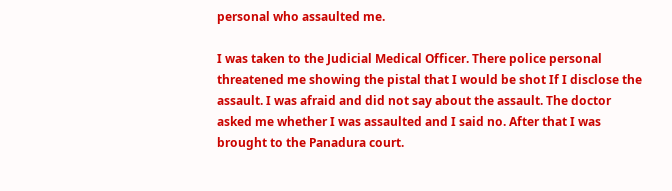personal who assaulted me.

I was taken to the Judicial Medical Officer. There police personal threatened me showing the pistal that I would be shot If I disclose the assault. I was afraid and did not say about the assault. The doctor asked me whether I was assaulted and I said no. After that I was brought to the Panadura court.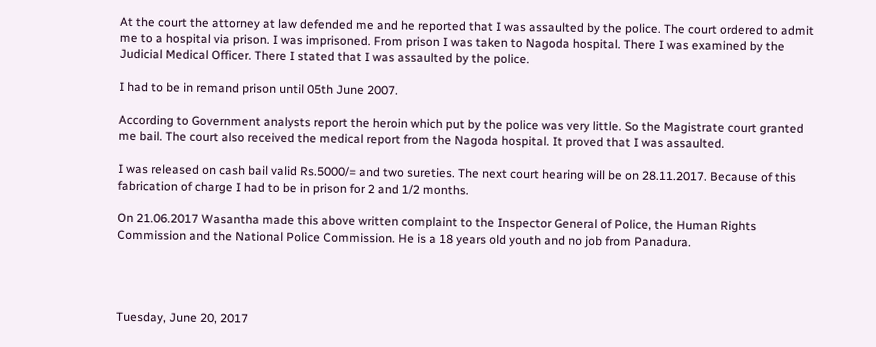At the court the attorney at law defended me and he reported that I was assaulted by the police. The court ordered to admit me to a hospital via prison. I was imprisoned. From prison I was taken to Nagoda hospital. There I was examined by the Judicial Medical Officer. There I stated that I was assaulted by the police.

I had to be in remand prison until 05th June 2007.

According to Government analysts report the heroin which put by the police was very little. So the Magistrate court granted me bail. The court also received the medical report from the Nagoda hospital. It proved that I was assaulted.

I was released on cash bail valid Rs.5000/= and two sureties. The next court hearing will be on 28.11.2017. Because of this fabrication of charge I had to be in prison for 2 and 1/2 months.

On 21.06.2017 Wasantha made this above written complaint to the Inspector General of Police, the Human Rights Commission and the National Police Commission. He is a 18 years old youth and no job from Panadura.




Tuesday, June 20, 2017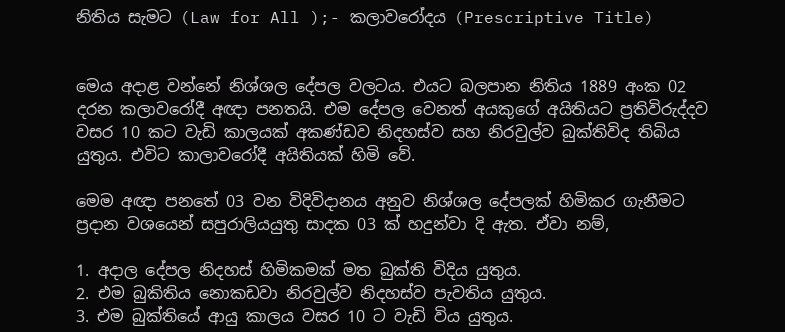නිතිය සැමට (Law for All );- කලාවරෝදය (Prescriptive Title)


මෙය අදාළ වන්නේ නිශ්ශල දේපල වලටය. එයට බලපාන නිතිය 1889 අංක 02 දරන කලාවරෝදී අඥා පනතයි. එම දේපල වෙනත් අයකුගේ අයිතියට ප්‍රතිවිරුද්දව වසර 10 කට වැඩි කාලයක් අකණ්ඩව නිදහස්ව සහ නිරවුල්ව බුක්තිවිද තිබිය යුතුය. එවිට කාලාවරෝදී අයිතියක් හිමි වේ.

මෙම අඥා පනතේ 03 වන විදිවිදානය අනුව නිශ්ශල දේපලක් හිමිකර ගැනීමට ප්‍රදාන වශයෙන් සපුරාලියයුතු සාදක 03 ක් හදුන්වා දි ඇත. ඒවා නම්,

1. අදාල දේපල නිදහස් හිමිකමක් මත බුක්ති විදිය යුතුය.
2. එම බුකිතිය නොකඩවා නිරවුල්ව නිදහස්ව පැවතිය යුතුය.
3. එම බුක්තියේ ආයු කාලය වසර 10 ට වැඩි විය යුතුය.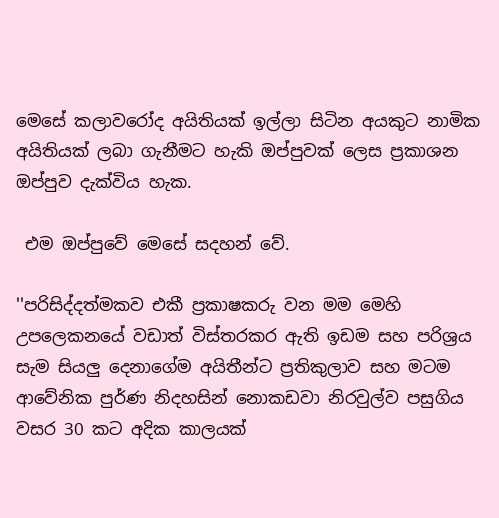මෙසේ කලාවරෝද අයිතියක් ඉල්ලා සිටින අයකුට නාමික අයිතියක් ලබා ගැනීමට හැකි ඔප්පුවක් ලෙස ප්‍රකාශන ඔප්පුව දැක්විය හැක.

 එම ඔප්පුවේ මෙසේ සදහන් වේ.

''පරිසිද්දත්මකව එකී ප්‍රකාෂකරු වන මම මෙහි උපලෙකනයේ වඩාත් විස්තරකර ඇති ඉඩම සහ පරිශ්‍රය සැම සියලු දෙනාගේම අයිතීන්ට ප්‍රතිකුලාව සහ මටම ආවේනික පුර්ණ නිදහසින් නොකඩවා නිරවුල්ව පසුගිය වසර 30 කට අදික කාලයක්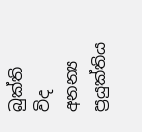බුක්ති විද අනන්‍ය ප්‍රයුක්තිය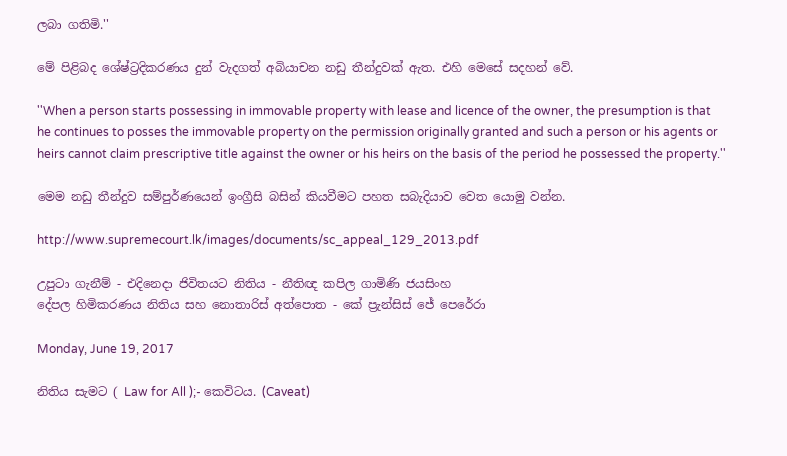ලබා ගතිමි.''

මේ පිළිබද ශේෂ්ට්‍රදිකරණය දුන් වැදගත් අබියාචන නඩු තීන්දුවක් ඇත. එහි මෙසේ සදහන් වේ.

''When a person starts possessing in immovable property with lease and licence of the owner, the presumption is that he continues to posses the immovable property on the permission originally granted and such a person or his agents or heirs cannot claim prescriptive title against the owner or his heirs on the basis of the period he possessed the property.''

මෙම නඩු තීන්දුව සම්පුර්ණයෙන් ඉංග්‍රීසි බසින් කියවීමට පහත සබැදියාව වෙත යොමු වන්න.

http://www.supremecourt.lk/images/documents/sc_appeal_129_2013.pdf

උපුටා ගැනීම් - එදිනෙදා ජිවිතයට නිතිය - නීතිඥ කපිල ගාමිණි ජයසිංහ
දේපල හිමිකරණය නිතිය සහ නොතාරිස් අත්පොත - කේ ප්‍රැන්සිස් ජේ පෙරේරා

Monday, June 19, 2017

නිතිය සැමට ( Law for All );- කෙවිටය. (Caveat)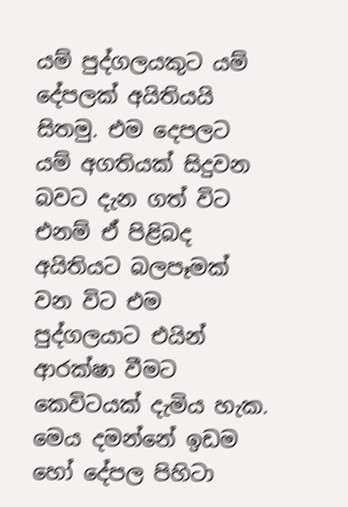යම් පුද්ගලයකුට යම් දේපලක් අයිතියයි සිතමු. එම දෙපලට යම් අගතියක් සිදුවන බවට දැන ගත් විට එනම් ඒ පිළිබද අයිතියට බලපෑමක් වන විට එම පුද්ගලයාට එයින් ආරක්ෂා වීමට කෙවිටයක් දැමිය හැක. මෙය දමන්නේ ඉඩම හෝ දේපල පිහිටා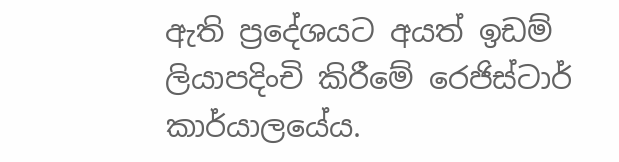ඇති ප්‍රදේශයට අයත් ඉඩම් ලියාපදිංචි කිරීමේ රෙජිස්ටාර් කාර්යාලයේය.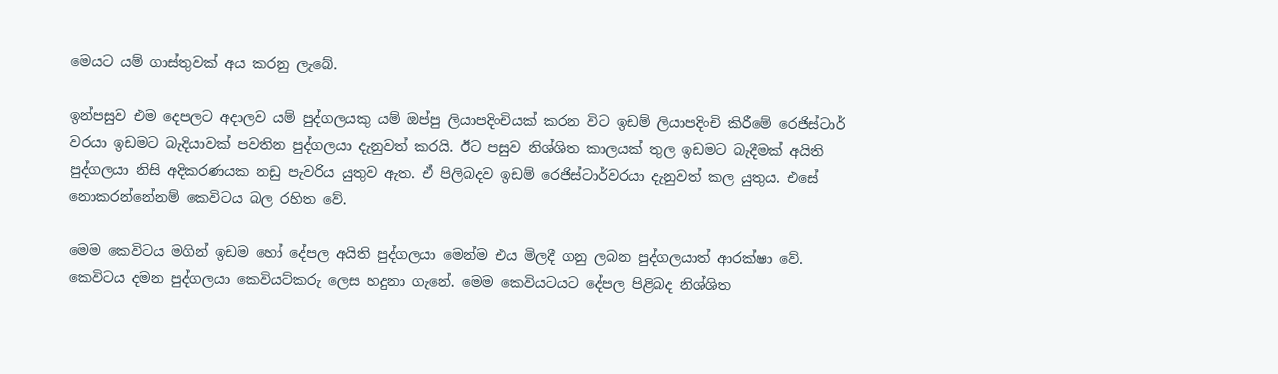මෙයට යම් ගාස්තුවක් අය කරනු ලැබේ.

ඉන්පසුව එම දෙපලට අදාලව යම් පුද්ගලයකු යම් ඔප්පු ලියාපදිංචියක් කරන විට ඉඩම් ලියාපදිංචි කිරීමේ රෙජිස්ටාර් වරයා ඉඩමට බැදියාවක් පවතින පුද්ගලයා දැනුවත් කරයි. ඊට පසුව නිශ්ශිත කාලයක් තුල ඉඩමට බැදීමක් අයිති පුද්ගලයා නිසි අදිකරණයක නඩු පැවරිය යුතුව ඇත. ඒ පිලිබදව ඉඩම් රෙජිස්ටාර්වරයා දැනුවත් කල යුතුය. එසේ නොකරන්නේනම් කෙවිටය බල රහිත වේ.

මෙම කෙවිටය මගින් ඉඩම හෝ දේපල අයිති පුද්ගලයා මෙන්ම එය මිලදී ගනු ලබන පුද්ගලයාත් ආරක්ෂා වේ. කෙවිටය දමන පුද්ගලයා කෙවියට්කරු ලෙස හදුනා ගැනේ. මෙම කෙවියටයට දේපල පිළිබද නිශ්ශිත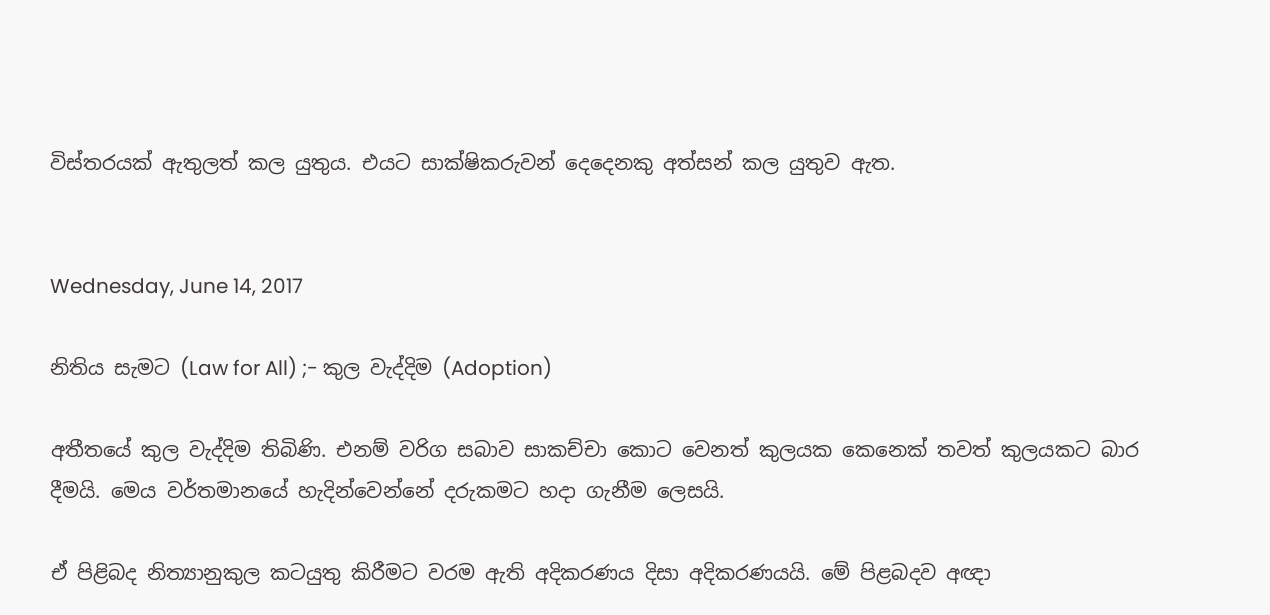විස්තරයක් ඇතුලත් කල යුතුය. එයට සාක්ෂිකරුවන් දෙදෙනකු අත්සන් කල යුතුව ඇත.


Wednesday, June 14, 2017

නිතිය සැමට (Law for All) ;- කුල වැද්දිම (Adoption)

අතීතයේ කුල වැද්දිම තිබිණි. එනම් වරිග සබාව සාකච්චා කොට වෙනත් කුලයක කෙනෙක් තවත් කුලයකට බාර දීමයි. මෙය වර්තමානයේ හැදින්වෙන්නේ දරුකමට හදා ගැනීම ලෙසයි.

ඒ පිළිබද නිත්‍යානුකුල කටයුතු කිරීමට වරම ඇති අදිකරණය දිසා අදිකරණයයි. මේ පිළබදව අඥා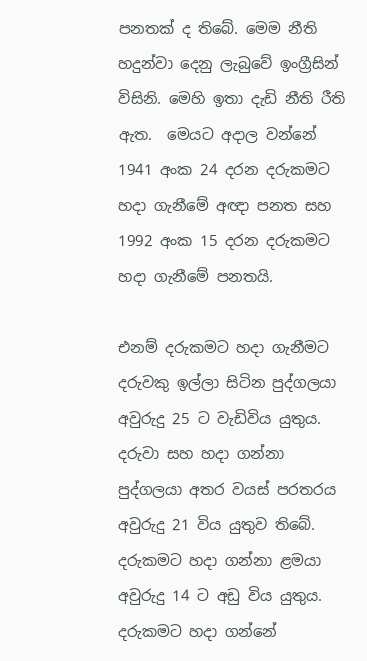පනතක් ද තිබේ. මෙම නීති හදුන්වා දෙනු ලැබුවේ ඉංග්‍රීසින් විසිනි. මෙහි ඉතා දැඩි නීති රීති ඇත.  මෙයට අදාල වන්නේ 1941 අංක 24 දරන දරුකමට හදා ගැනීමේ අඥා පනත සහ 1992 අංක 15 දරන දරුකමට හදා ගැනීමේ පනතයි.

එනම් දරුකමට හදා ගැනීමට දරුවකු ඉල්ලා සිටින පුද්ගලයා අවුරුදු 25 ට වැඩිවිය යුතුය. දරුවා සහ හදා ගන්නා පුද්ගලයා අතර වයස් පරතරය අවුරුදු 21 විය යුතුව තිබේ. දරුකමට හදා ගන්නා ළමයා අවුරුදු 14 ට අඩු විය යුතුය. දරුකමට හදා ගන්නේ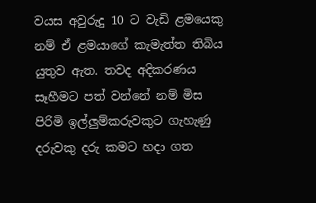වයස අවුරුදු 10 ට වැඩි ළමයෙකු නම් ඒ ළමයාගේ කැමැත්ත තිබිය යුතුව ඇත. තවද අදිකරණය සෑහීමට පත් වන්නේ නම් මිස පිරිමි ඉල්ලුම්කරුවකුට ගැහැණු දරුවකු දරු කමට හදා ගත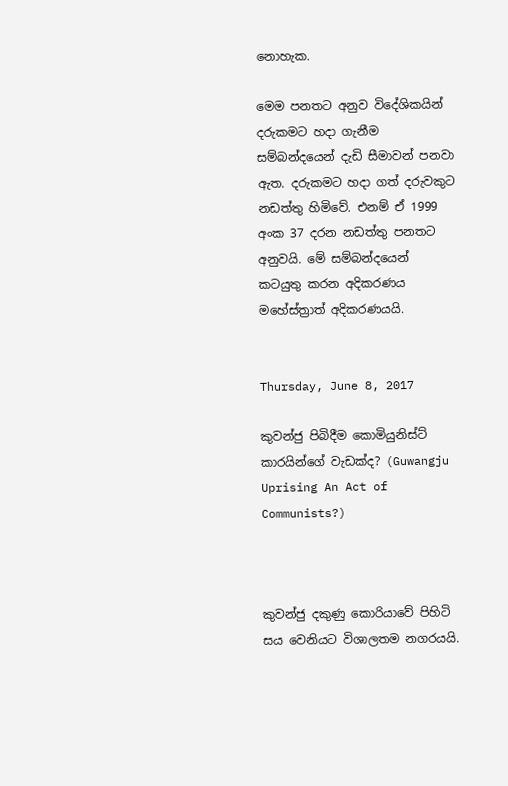නොහැක.

මෙම පනතට අනුව විදේශිකයින් දරුකමට හදා ගැනීම සම්බන්දයෙන් දැඩි සීමාවන් පනවා ඇත. දරුකමට හදා ගත් දරුවකුට නඩත්තු හිමිවේ. එනම් ඒ 1999 අංක 37 දරන නඩත්තු පනතට අනුවයි. මේ සම්බන්දයෙන් කටයුතු කරන අදිකරණය මහේස්ත්‍රාත් අදිකරණයයි.


Thursday, June 8, 2017

කුවන්ජු පිබිදීම කොමියුනිස්ට් කාරයින්ගේ වැඩක්ද? (Guwangju Uprising An Act of Communists?)



කුවන්ජු දකුණු කොරියාවේ පිහිටි සය වෙනියට විශාලතම නගරයයි.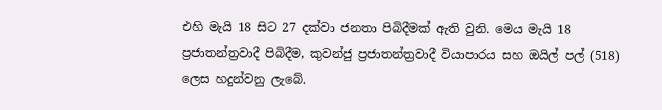එහි මැයි 18 සිට 27 දක්වා ජනතා පිබිදීමක් ඇති වුනි. මෙය මැයි 18 ප්‍රජාතන්ත්‍රවාදී පිබිදීම, කුවන්ජු ප්‍රජාතන්ත්‍රවාදී වියාපාරය සහ ඔයිල් පල් (518) ලෙස හදුන්වනු ලැබේ.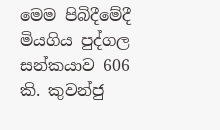මෙම පිබිදීමේදී මියගිය පුද්ගල සන්කයාව 606 කි. කුවන්ජු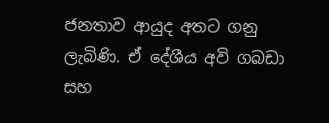ජනතාව ආයුද අතට ගනු ලැබිණි. ඒ දේශීය අවි ගබඩා සහ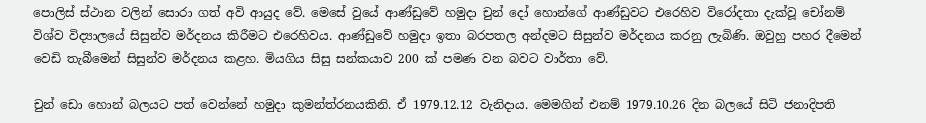පොලිස් ස්ථාන වලින් සොරා ගත් අවි ආයුද වේ. මෙසේ වුයේ ආණ්ඩුවේ හමුදා චුන් දෝ හොන්ගේ ආණ්ඩුවට එරෙහිව විරෝදතා දැක්වූ චෝනම් විශ්ව විද්‍යාලයේ සිසුන්ව මර්දනය කිරීමට එරෙහිවය. ආණ්ඩුවේ හමුදා ඉතා බරපතල අන්දමට සිසුන්ව මර්දනය කරනු ලැබිණි. ඔවුහු පහර දීමෙන් වෙඩි තැබීමෙන් සිසුන්ව මර්දනය කළහ. මියගිය සිසු සන්කයාව 200 ක් පමණ වන බවට වාර්තා වේ.

චුන් ඩො හොන් බලයට පත් වෙන්නේ හමුදා කුමන්ත්රනයකිනි. ඒ 1979.12.12 වැනිදාය. මෙමගින් එනම් 1979.10.26 දින බලයේ සිටි ජනාදිපති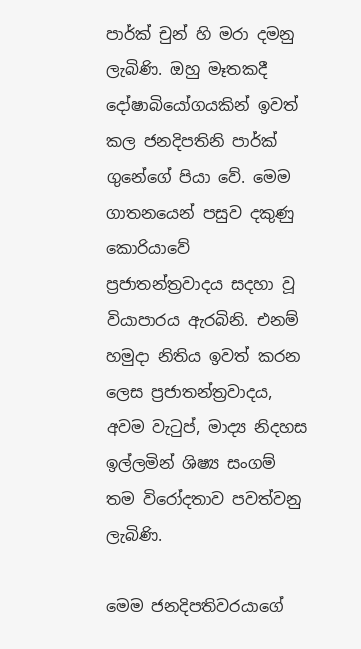පාර්ක් චුන් හි මරා දමනු ලැබිණි. ඔහු මෑතකදී දෝෂාබියෝගයකින් ඉවත් කල ජනදිපතිනි පාර්ක් ගුනේගේ පියා වේ. මෙම ගාතනයෙන් පසුව දකුණු කොරියාවේ ප්‍රජාතන්ත්‍රවාදය සදහා වූ වියාපාරය ඇරබිනි. එනම් හමුදා නිතිය ඉවත් කරන ලෙස ප්‍රජාතන්ත්‍රවාදය, අවම වැටුප්, මාද්‍ය නිදහස ඉල්ලමින් ශිෂ්‍ය සංගම් තම විරෝදතාව පවත්වනු ලැබිණි.

මෙම ජනදිපතිවරයාගේ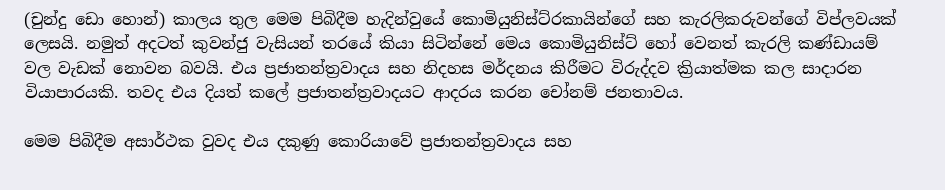(චුන්දු ඩො හොන්) කාලය තුල මෙම පිබිදීම හැදින්වුයේ කොමියුනිස්ට්රකායින්ගේ සහ කැරලිකරුවන්ගේ විප්ලවයක් ලෙසයි. නමුත් අදටත් කුවන්ජු වැසියන් තරයේ කියා සිටින්නේ මෙය කොමියුනිස්ට් හෝ වෙනත් කැරලි කණ්ඩායම් වල වැඩක් නොවන බවයි. එය ප්‍රජාතන්ත්‍රවාදය සහ නිදහස මර්දනය කිරීමට විරුද්දව ක්‍රියාත්මක කල සාදාරන වියාපාරයකි. තවද එය දියත් කලේ ප්‍රජාතන්ත්‍රවාදයට ආදරය කරන චෝනම් ජනතාවය.

මෙම පිබිදීම අසාර්ථක වුවද එය දකුණු කොරියාවේ ප්‍රජාතන්ත්‍රවාදය සහ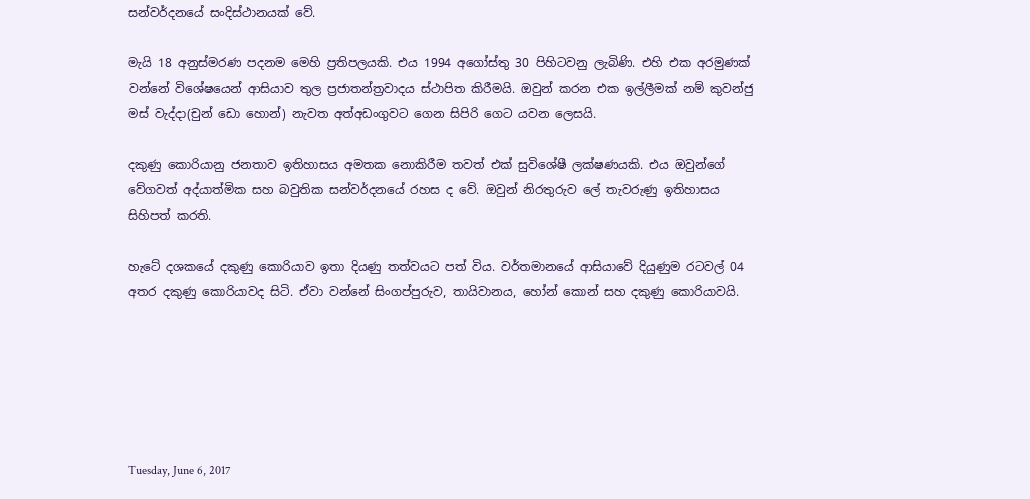සන්වර්දනයේ සංදිස්ථානයක් වේ.

මැයි 18 අනුස්මරණ පදනම මෙහි ප්‍රතිපලයකි. එය 1994 අගෝස්තු 30 පිහිටවනු ලැබිණි. එහි එක අරමුණක් වන්නේ විශේෂයෙන් ආසියාව තුල ප්‍රජාතන්ත්‍රවාදය ස්ථාපිත කිරීමයි. ඔවුන් කරන එක ඉල්ලීමක් නම් කුවන්ජු මස් වැද්දා(චුන් ඩො හොන්) නැවත අත්අඩංගුවට ගෙන සිපිරි ගෙට යවන ලෙසයි.

දකුණු කොරියානු ජනතාව ඉතිහාසය අමතක නොකිරීම තවත් එක් සුවිශේෂී ලක්ෂණයකි. එය ඔවුන්ගේ වේගවත් අද්යාත්මික සහ බවුතික සන්වර්දනයේ රහස ද වේ. ඔවුන් නිරතුරුව ලේ තැවරුණු ඉතිහාසය සිහිපත් කරති.

හැටේ දශකයේ දකුණු කොරියාව ඉතා දියණු තත්වයට පත් විය. වර්තමානයේ ආසියාවේ දියුණුම රටවල් 04 අතර දකුණු කොරියාවද සිටි. ඒවා වන්නේ සිංගප්පුරුව, තායිවානය, හෝන් කොන් සහ දකුණු කොරියාවයි.






Tuesday, June 6, 2017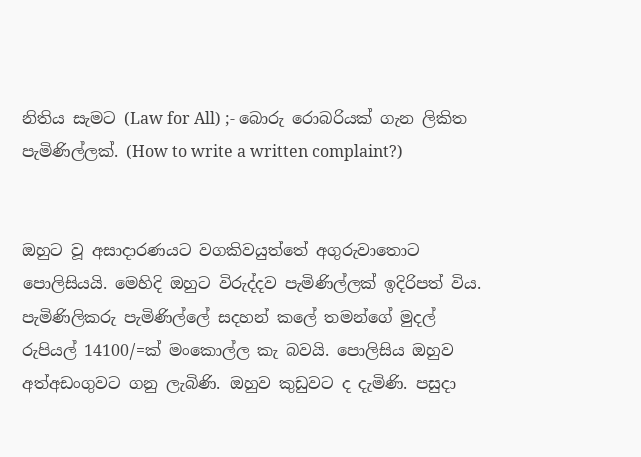නිතිය සැමට (Law for All) ;- බොරු රොබරියක් ගැන ලිකිත පැමිණිල්ලක්. (How to write a written complaint?)


ඔහුට වූ අසාදාරණයට වගකිවයුත්තේ අගුරුවාතොට පොලිසියයි. මෙහිදි ඔහුට විරුද්දව පැමිණිල්ලක් ඉදිරිපත් විය. පැමිණිලිකරු පැමිණිල්ලේ සදහන් කලේ තමන්ගේ මුදල් රුපියල් 14100/=ක් මංකොල්ල කැ බවයි. පොලිසිය ඔහුව අත්අඩංගුවට ගනු ලැබිණි. ඔහුව කුඩුවට ද දැමිණි. පසුදා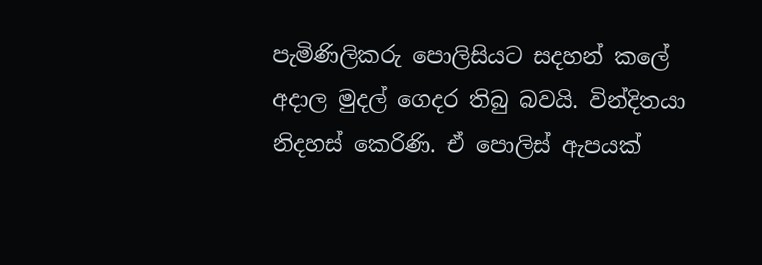පැමිණිලිකරු පොලිසියට සදහන් කලේ අදාල මුදල් ගෙදර තිබු බවයි. වින්දිතයා නිදහස් කෙරිණි. ඒ පොලිස් ඇපයක්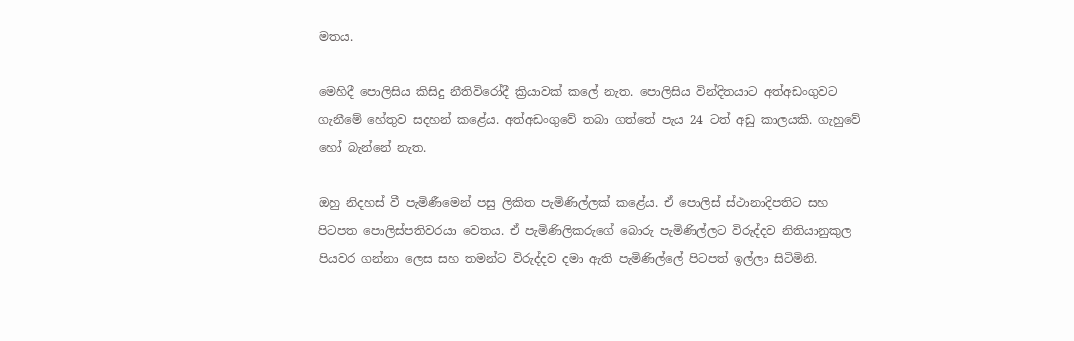මතය.

මෙහිදී පොලිසිය කිසිදු නීතිවිරෝදී ක්‍රියාවක් කලේ නැත. පොලිසිය වින්දිතයාට අත්අඩංගුවට ගැනීමේ හේතුව සදහන් කළේය. අත්අඩංගුවේ තබා ගත්තේ පැය 24 ටත් අඩු කාලයකි. ගැහුවේ හෝ බැන්නේ නැත.

ඔහු නිදහස් වී පැමිණීමෙන් පසු ලිකිත පැමිණිල්ලක් කළේය. ඒ පොලිස් ස්ථානාදිපතිට සහ  පිටපත පොලිස්පතිවරයා වෙතය. ඒ පැමිණිලිකරුගේ බොරු පැමිණිල්ලට විරුද්දව නිතියානුකුල පියවර ගන්නා ලෙස සහ තමන්ට විරුද්දව දමා ඇති පැමිණිල්ලේ පිටපත් ඉල්ලා සිටිමිනි.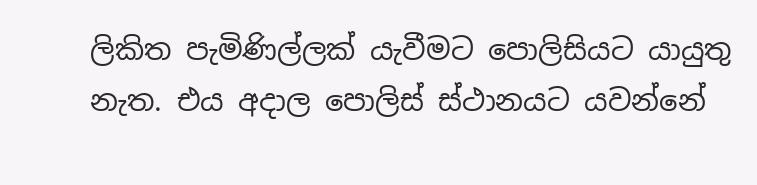ලිකිත පැමිණිල්ලක් යැවීමට පොලිසියට යායුතු නැත. එය අදාල පොලිස් ස්ථානයට යවන්නේ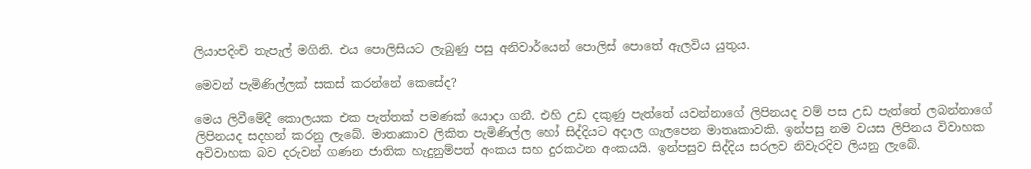ලියාපදිංචි තැපැල් මගිනි. එය පොලිසියට ලැබුණු පසු අනිවාර්යෙන් පොලිස් පොතේ ඇලවිය යුතුය.

මෙවන් පැමිණිල්ලක් සකස් කරන්නේ කෙසේද?

මෙය ලිවීමේදී කොලයක එක පැත්තක් පමණක් යොදා ගනී. එහි උඩ දකුණු පැත්තේ යවන්නාගේ ලිපිනයද වම් පස උඩ පැත්තේ ලබන්නාගේ ලිපිනයද සදහන් කරනු ලැබේ. මාතෘකාව ලිකිත පැමිණිල්ල හෝ සිද්දියට අදාල ගැලපෙන මාතෘකාවකි. ඉන්පසු නම වයස ලිපිනය විවාහක අවිවාහක බව දරුවන් ගණන ජාතික හැදුනුම්පත් අංකය සහ දුරකථන අංකයයි. ඉන්පසුව සිද්දිය සරලව නිවැරදිව ලියනු ලැබේ.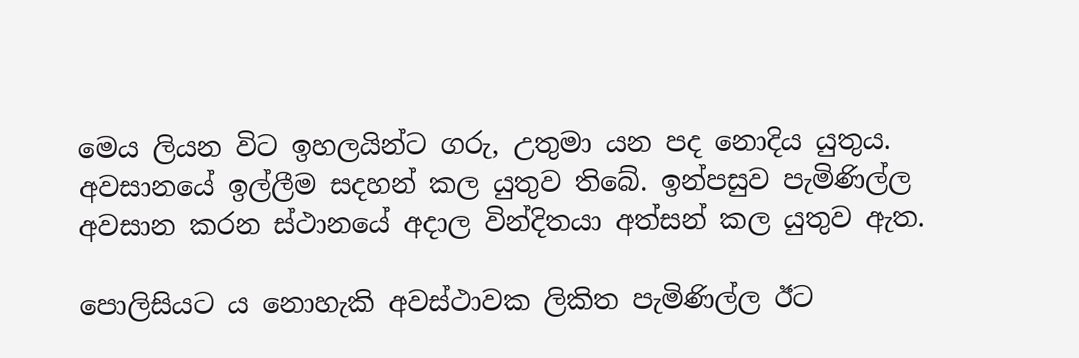මෙය ලියන විට ඉහලයින්ට ගරු, උතුමා යන පද නොදිය යුතුය. අවසානයේ ඉල්ලීම සදහන් කල යුතුව තිබේ. ඉන්පසුව පැමිණිල්ල අවසාන කරන ස්ථානයේ අදාල වින්දිතයා අත්සන් කල යුතුව ඇත.

පොලිසියට ය නොහැකි අවස්ථාවක ලිකිත පැමිණිල්ල ඊට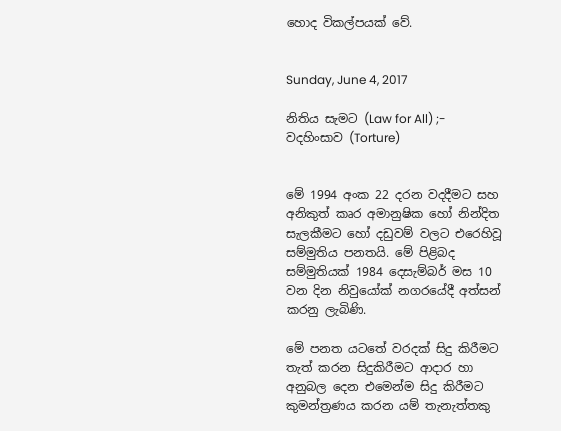හොද විකල්පයක් වේ.


Sunday, June 4, 2017

නිතිය සැමට (Law for All) ;- වදහිංසාව (Torture)


මේ 1994 අංක 22 දරන වදදීමට සහ අනිකුත් කෘර අමානුෂික හෝ නින්දිත සැලකීමට හෝ දඩුවම් වලට එරෙහිවූ සම්මුතිය පනතයි. මේ පිළිබද සම්මුතියක් 1984 දෙසැම්බර් මස 10 වන දින නිවුයෝක් නගරයේදී අත්සන් කරනු ලැබිණි.

මේ පනත යටතේ වරදක් සිදු කිරීමට තැත් කරන සිදුකිරීමට ආදාර හා අනුබල දෙන එමෙන්ම සිදු කිරීමට කුමන්ත්‍රණය කරන යම් තැනැත්තකු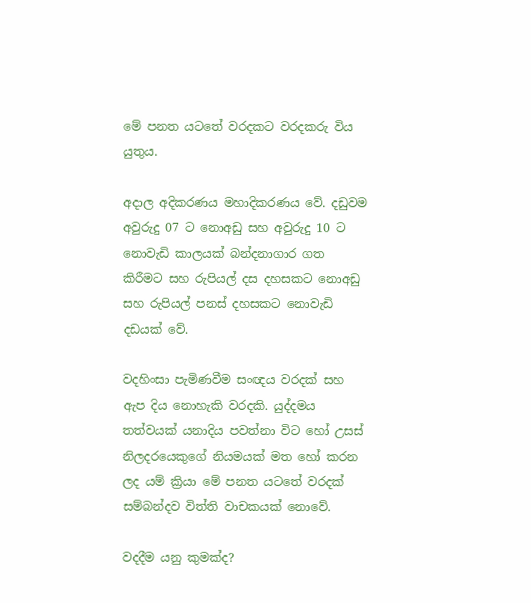මේ පනත යටතේ වරදකට වරදකරු විය යුතුය.

අදාල අදිකරණය මහාදිකරණය වේ. දඩුවම අවුරුදු 07 ට නොඅඩු සහ අවුරුදු 10 ට නොවැඩි කාලයක් බන්දනාගාර ගත කිරීමට සහ රුපියල් දස දහසකට නොඅඩු සහ රුපියල් පනස් දහසකට නොවැඩි දඩයක් වේ.

වදහිංසා පැමිණවීම සංඥය වරදක් සහ ඇප දිය නොහැකි වරදකි. යුද්දමය තත්වයක් යනාදිය පවත්නා විට හෝ උසස් නිලදරයෙකුගේ නියමයක් මත හෝ කරන ලද යම් ක්‍රියා මේ පනත යටතේ වරදක් සම්බන්දව විත්ති වාචකයක් නොවේ.

වදදීම යනු කුමක්ද?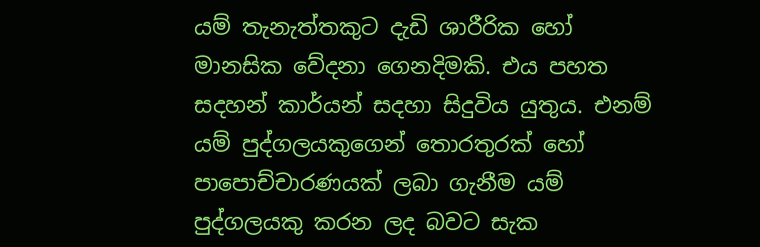යම් තැනැත්තකුට දැඩි ශාරීරික හෝ මානසික වේදනා ගෙනදිමකි. එය පහත සදහන් කාර්යන් සදහා සිදුවිය යුතුය. එනම් යම් පුද්ගලයකුගෙන් තොරතුරක් හෝ පාපොච්චාරණයක් ලබා ගැනීම යම් පුද්ගලයකු කරන ලද බවට සැක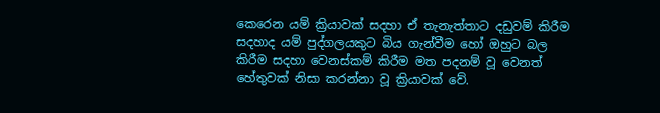කෙරෙන යම් ක්‍රියාවක් සදහා ඒ තැනැත්තාට දඩුවම් කිරීම සදහාද යම් පුද්ගලයකුට බිය ගැන්වීම හෝ ඔහුට බල කිරීම සදහා වෙනස්කම් කිරීම මත පදනම් වූ වෙනත් හේතුවක් නිසා කරන්නා වූ ක්‍රියාවක් වේ.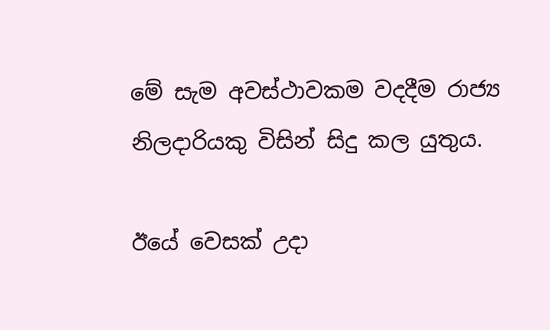මේ සැම අවස්ථාවකම වදදීම රාජ්‍ය නිලදාරියකු විසින් සිදු කල යුතුය.

ඊයේ වෙසක් උදා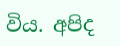විය. අපිද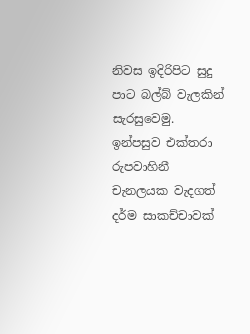නිවස ඉදිරිපිට සුදු පාට බල්බ් වැලකින් සැරසුවෙමු. ඉන්පසුව එක්තරා රුපවාහිනී චැනලයක වැදගත් දර්ම සාකච්චාවක්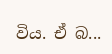විය. ඒ බ...